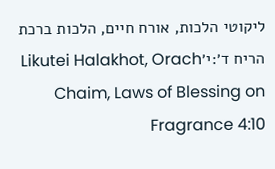ליקוטי הלכות, אורח חיים, הלכות ברכת הריח ד׳:י׳Likutei Halakhot, Orach Chaim, Laws of Blessing on Fragrance 4:10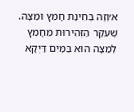א׳וְזֶה בְּחִינַת חָמֵץ וּמַצָּה. שֶׁעִקַּר הַזְּהִירוּת מֵחָמֵץ לְמַצָּה הוּא בַּמַּיִם דַּיְקָא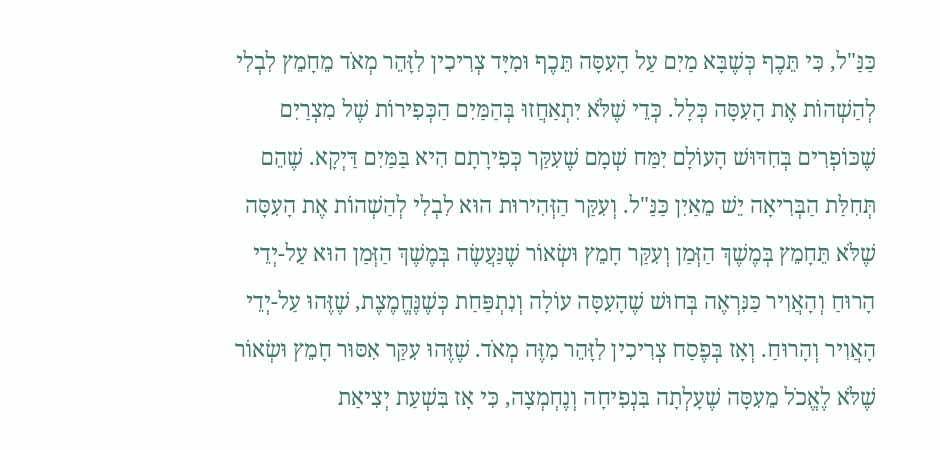כַּנַּ"ל, כִּי תֵּכֶף כְּשֶׁבָּא מַיִם עַל הָעִסָּה תֵּכֶף וּמִיָּד צְרִיכִין לִזָּהֵר מְאֹד מֵחָמֵץ לִבְלִי לְהַשְׁהוֹת אֶת הָעִסָּה כְּלָל. כְּדֵי שֶׁלֹּא יִתְאַחֲזוּ בְּהַמַּיִם הַכְּפִירוֹת שֶׁל מִצְרַיִם שֶׁכּוֹפְרִים בְּחִדּוּשׁ הָעוֹלָם יִמַּח שְׁמָם שֶׁעִקַּר כְּפִירָתָם הִיא בַּמַּיִם דַּיְקָא. שֶׁהֵם תְּחִלַּת הַבְּרִיאָה יֵשׁ מֵאַיִן כַּנַּ"ל. וְעִקַּר הַזְּהִירוּת הוּא לִבְלִי לְהַשְׁהוֹת אֶת הָעִסָּה שֶׁלֹּא תֵּחָמֵץ בְּמֶשֶׁךְ הַזְּמַן וְעִקַּר חָמֵץ וּשְׂאוֹר שֶׁנַּעֲשֶׂה בְּמֶשֶׁךְ הַזְּמַן הוּא עַל-יְדֵי הָרוּחַ וְהָאֲוִיר כַּנִּרְאֶה בְּחוּשׁ שֶׁהָעִסָּה עוֹלָה וְנִתְפַּחַת כְּשֶׁנֶּחֱמֶצֶת, שֶׁזֶּהוּ עַל-יְדֵי הָאֲוִיר וְהָרוּחַ. וְאָז בְּפֶסַח צְרִיכִין לִזָּהֵר מִזֶּה מְאֹד. שֶׁזֶּהוּ עִקַּר אִסּוּר חָמֵץ וּשְׂאוֹר שֶׁלֹּא לֶאֱכֹל מֵעִסָּה שֶׁעָלְתָה בִּנְפִיחָה וְנֶחְמְצָה, כִּי אָז בִּשְׁעַת יְצִיאַת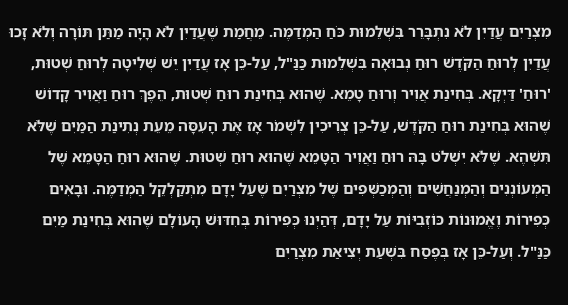מִצְרַיִם עֲדַיִן לֹא נִתְבָּרֵר בִּשְׁלֵמוּת כֹּחַ הַמְדַמֶּה. מֵחֲמַת שֶׁעֲדַיִן לֹא הָיָה מַתַּן תּוֹרָה וְלֹא זָכוּ עֲדַיִן לְרוּחַ הַקֹּדֶשׁ רוּחַ נְבוּאָה בִּשְׁלֵמוּת כַּנַּ"ל, עַל-כֵּן אָז עֲדַיִן יֵשׁ שְׁלִיטָה לְרוּחַ שְׁטוּת, 'רוּחַ' דַּיְקָא. בְּחִינַת אֲוִיר וְרוּחַ טָמֵא. שֶׁהוּא בְּחִינַת רוּחַ שְׁטוּת, הֵפֶךְ רוּחַ וַאֲוִיר קָדוֹשׁ שֶׁהוּא בְּחִינַת רוּחַ הַקֹּדֶשׁ, עַל-כֵּן צְרִיכִין לִשְׁמֹר אָז אֶת הָעִסָּה מֵעֵת נְתִינַת הַמַּיִם שֶׁלֹּא תִּשְׁהֶא. שֶׁלֹּא יִשְׁלֹט בָּהּ רוּחַ וַאֲוִיר הַטָּמֵא שֶׁהוּא רוּחַ שְׁטוּת. שֶׁהוּא רוּחַ הַטָּמֵא שֶׁל הַמְעוֹנְנִים וְהַמְנַחֲשִׁים וְהַמְכַשְּׁפִים שֶׁל מִצְרַיִם שֶׁעַל יָדָם מִתְקַלְקֵל הַמְדַמֶּה. וּבָאִים כְּפִירוֹת וֶאֱמוּנוֹת כּוֹזְבִיּוֹת עַל יָדָם, דְּהַיְנוּ כְּפִירוֹת בְּחִדּוּשׁ הָעוֹלָם שֶׁהוּא בְּחִינַת מַיִם כַּנַּ"ל. וְעַל-כֵּן אָז בְּפֶסַח בִּשְׁעַת יְצִיאַת מִצְרַיִם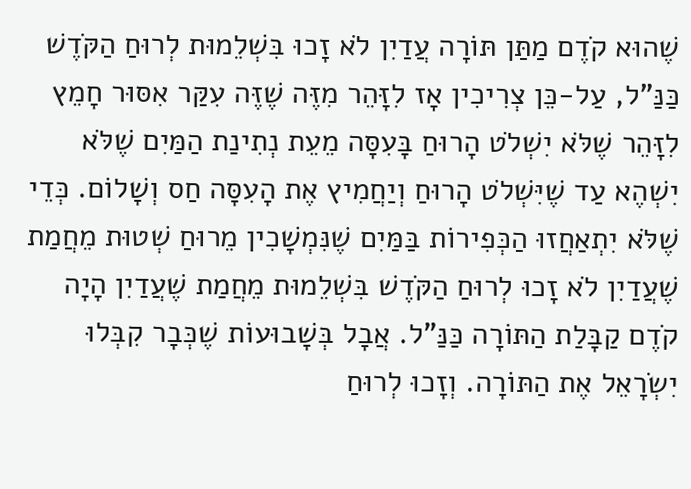שֶׁהוּא קֹדֶם מַתַּן תּוֹרָה עֲדַיִן לֹא זָכוּ בִּשְׁלֵמוּת לְרוּחַ הַקֹּדֶשׁ כַּנַּ"ל, עַל-כֵּן צְרִיכִין אָז לִזָּהֵר מִזֶּה שֶׁזֶּה עִקַּר אִסּוּר חָמֵץ לִזָּהֵר שֶׁלֹּא יִשְׁלֹט הָרוּחַ בָּעִסָּה מֵעֵת נְתִינַת הַמַּיִם שֶׁלֹּא יִשְׁהֶא עַד שֶׁיִּשְׁלֹט הָרוּחַ וְיַחֲמִיץ אֶת הָעִסָּה חַס וְשָׁלוֹם. כְּדֵי שֶׁלֹּא יִתְאַחֲזוּ הַכְּפִירוֹת בַּמַּיִם שֶׁנִּמְשָׁכִין מֵרוּחַ שְׁטוּת מֵחֲמַת שֶׁעֲדַיִן לֹא זָכוּ לְרוּחַ הַקֹּדֶשׁ בִּשְׁלֵמוּת מֵחֲמַת שֶׁעֲדַיִן הָיָה קֹדֶם קַבָּלַת הַתּוֹרָה כַּנַּ"ל. אֲבָל בְּשָׁבוּעוֹת שֶׁכְּבָר קִבְּלוּ יִשְׂרָאֵל אֶת הַתּוֹרָה. וְזָכוּ לְרוּחַ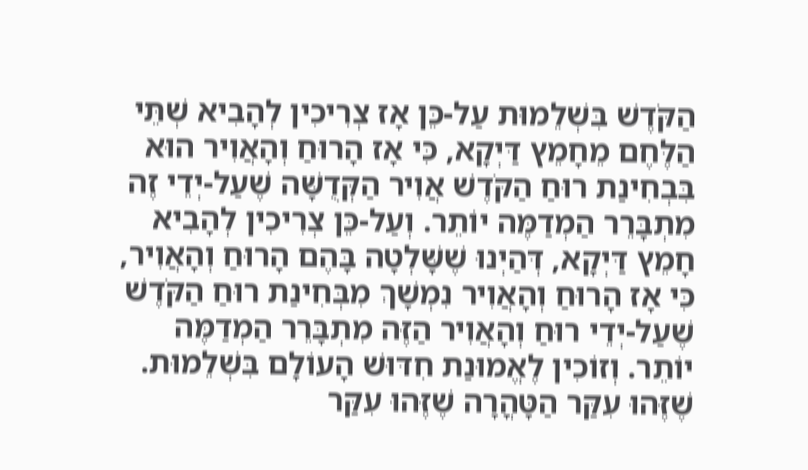הַקֹּדֶשׁ בִּשְׁלֵמוּת עַל-כֵּן אָז צְרִיכִין לְהָבִיא שְׁתֵּי הַלֶּחֶם מֵחָמֵץ דַּיְקָא, כִּי אָז הָרוּחַ וְהָאֲוִיר הוּא בִּבְחִינַת רוּחַ הַקֹּדֶשׁ אֲוִיר הַקְּדֻשָּׁה שֶׁעַל-יְדֵי זֶה מִתְבָּרֵר הַמְדַמֶּה יוֹתֵר. וְעַל-כֵּן צְרִיכִין לְהָבִיא חָמֵץ דַּיְקָא, דְּהַיְנוּ שֶׁשָּׁלְטָה בָּהֶם הָרוּחַ וְהָאֲוִיר, כִּי אָז הָרוּחַ וְהָאֲוִיר נִמְשָׁךְ מִבְּחִינַת רוּחַ הַקֹּדֶשׁ שֶׁעַל-יְדֵי רוּחַ וְהָאֲוִיר הַזֶּה מִתְבָּרֵר הַמְדַמֶּה יוֹתֵר. וְזוֹכִין לֶאֱמוּנַת חִדּוּשׁ הָעוֹלָם בִּשְׁלֵמוּת. שֶׁזֶּהוּ עִקַּר הַטָּהֳרָה שֶׁזֶּהוּ עִקַּר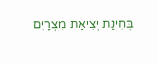בְּחִינַת יְצִיאַת מִצְרַיִם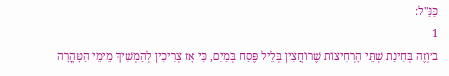כַּנַּ"ל:
1
ב׳וְזֶה בְּחִינַת שְׁתֵּי הָרְחִיצוֹת שֶׁרוֹחֲצִין בְּלֵיל פֶּסַח בְּמַיִם, כִּי אָז צְרִיכִין לְהַמְשִׁיךְ מֵימֵי הַטָּהֳרָה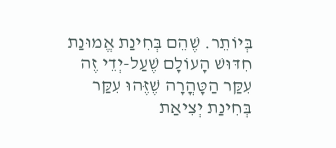בְּיוֹתֵר. שֶׁהֵם בְּחִינַת אֱמוּנַת חִדּוּשׁ הָעוֹלָם שֶׁעַל-יְדֵי זֶה עִקַּר הַטָּהֳרָה שֶׁזֶּהוּ עִקַּר בְּחִינַת יְצִיאַת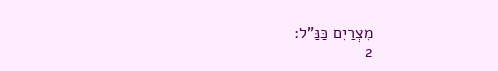מִצְרַיִם כַּנַּ"ל:
2